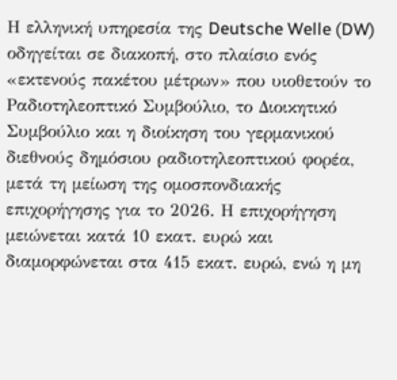Η ελληνική υπηρεσία της Deutsche Welle (DW) οδηγείται σε διακοπή, στο πλαίσιο ενός «εκτενούς πακέτου μέτρων» που υιοθετούν το Ραδιοτηλεοπτικό Συμβούλιο, το Διοικητικό Συμβούλιο και η διοίκηση του γερμανικού διεθνούς δημόσιου ραδιοτηλεοπτικού φορέα, μετά τη μείωση της ομοσπονδιακής επιχορήγησης για το 2026. Η επιχορήγηση μειώνεται κατά 10 εκατ. ευρώ και διαμορφώνεται στα 415 εκατ. ευρώ, ενώ η μη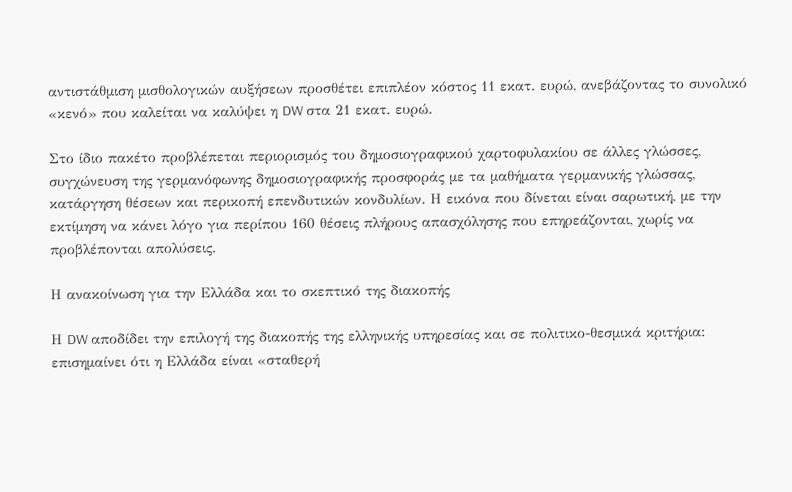αντιστάθμιση μισθολογικών αυξήσεων προσθέτει επιπλέον κόστος 11 εκατ. ευρώ, ανεβάζοντας το συνολικό «κενό» που καλείται να καλύψει η DW στα 21 εκατ. ευρώ.

Στο ίδιο πακέτο προβλέπεται περιορισμός του δημοσιογραφικού χαρτοφυλακίου σε άλλες γλώσσες, συγχώνευση της γερμανόφωνης δημοσιογραφικής προσφοράς με τα μαθήματα γερμανικής γλώσσας, κατάργηση θέσεων και περικοπή επενδυτικών κονδυλίων. Η εικόνα που δίνεται είναι σαρωτική, με την εκτίμηση να κάνει λόγο για περίπου 160 θέσεις πλήρους απασχόλησης που επηρεάζονται, χωρίς να προβλέπονται απολύσεις.

Η ανακοίνωση για την Ελλάδα και το σκεπτικό της διακοπής

Η DW αποδίδει την επιλογή της διακοπής της ελληνικής υπηρεσίας και σε πολιτικο-θεσμικά κριτήρια: επισημαίνει ότι η Ελλάδα είναι «σταθερή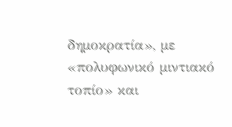δημοκρατία», με «πολυφωνικό μιντιακό τοπίο» και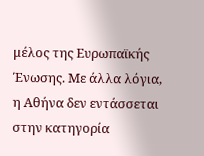μέλος της Ευρωπαϊκής Ένωσης. Με άλλα λόγια, η Αθήνα δεν εντάσσεται στην κατηγορία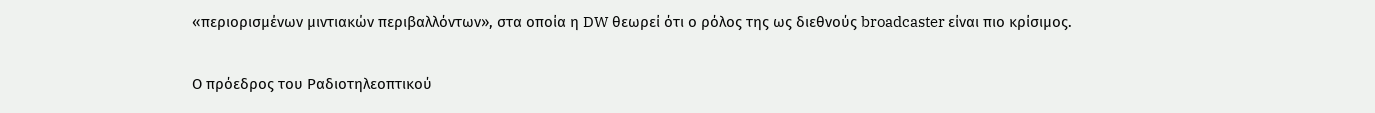«περιορισμένων μιντιακών περιβαλλόντων», στα οποία η DW θεωρεί ότι ο ρόλος της ως διεθνούς broadcaster είναι πιο κρίσιμος.

Ο πρόεδρος του Ραδιοτηλεοπτικού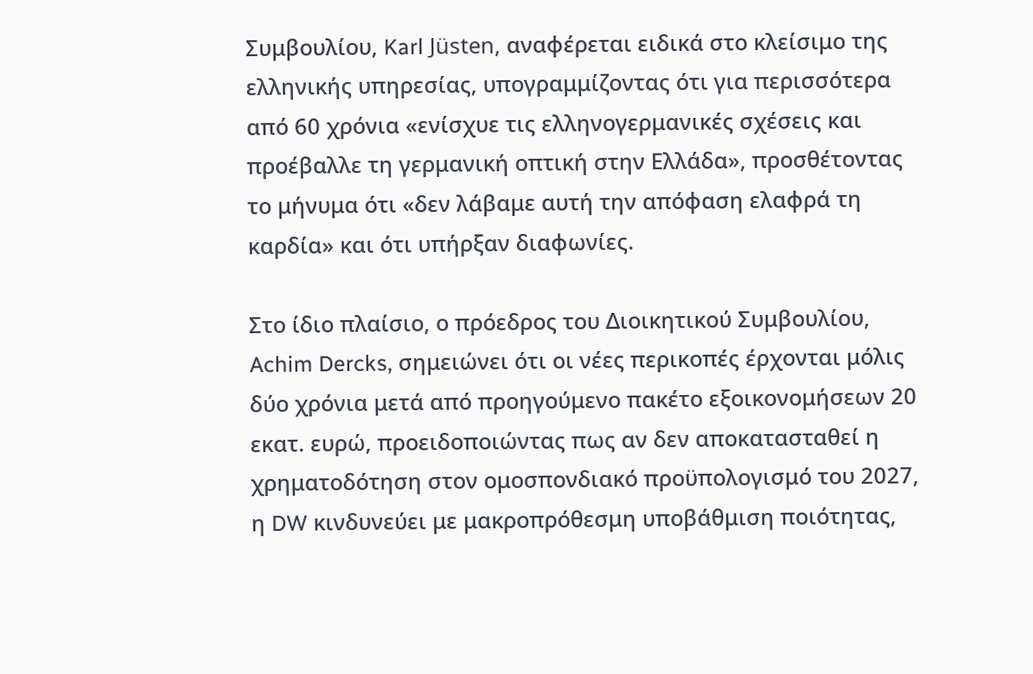Συμβουλίου, Karl Jüsten, αναφέρεται ειδικά στο κλείσιμο της ελληνικής υπηρεσίας, υπογραμμίζοντας ότι για περισσότερα από 60 χρόνια «ενίσχυε τις ελληνογερμανικές σχέσεις και προέβαλλε τη γερμανική οπτική στην Ελλάδα», προσθέτοντας το μήνυμα ότι «δεν λάβαμε αυτή την απόφαση ελαφρά τη καρδία» και ότι υπήρξαν διαφωνίες.

Στο ίδιο πλαίσιο, ο πρόεδρος του Διοικητικού Συμβουλίου, Achim Dercks, σημειώνει ότι οι νέες περικοπές έρχονται μόλις δύο χρόνια μετά από προηγούμενο πακέτο εξοικονομήσεων 20 εκατ. ευρώ, προειδοποιώντας πως αν δεν αποκατασταθεί η χρηματοδότηση στον ομοσπονδιακό προϋπολογισμό του 2027, η DW κινδυνεύει με μακροπρόθεσμη υποβάθμιση ποιότητας,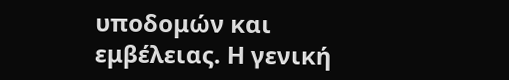υποδομών και εμβέλειας. Η γενική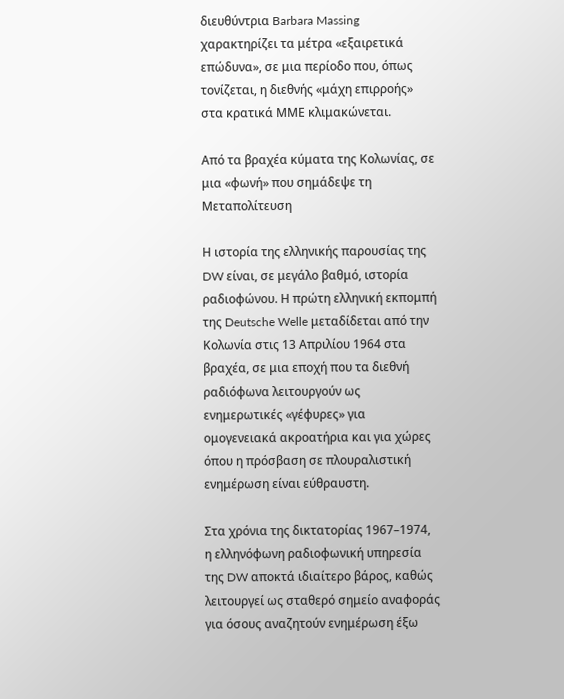διευθύντρια Barbara Massing χαρακτηρίζει τα μέτρα «εξαιρετικά επώδυνα», σε μια περίοδο που, όπως τονίζεται, η διεθνής «μάχη επιρροής» στα κρατικά ΜΜΕ κλιμακώνεται.

Από τα βραχέα κύματα της Κολωνίας, σε μια «φωνή» που σημάδεψε τη Μεταπολίτευση

Η ιστορία της ελληνικής παρουσίας της DW είναι, σε μεγάλο βαθμό, ιστορία ραδιοφώνου. Η πρώτη ελληνική εκπομπή της Deutsche Welle μεταδίδεται από την Κολωνία στις 13 Απριλίου 1964 στα βραχέα, σε μια εποχή που τα διεθνή ραδιόφωνα λειτουργούν ως ενημερωτικές «γέφυρες» για ομογενειακά ακροατήρια και για χώρες όπου η πρόσβαση σε πλουραλιστική ενημέρωση είναι εύθραυστη.

Στα χρόνια της δικτατορίας 1967–1974, η ελληνόφωνη ραδιοφωνική υπηρεσία της DW αποκτά ιδιαίτερο βάρος, καθώς λειτουργεί ως σταθερό σημείο αναφοράς για όσους αναζητούν ενημέρωση έξω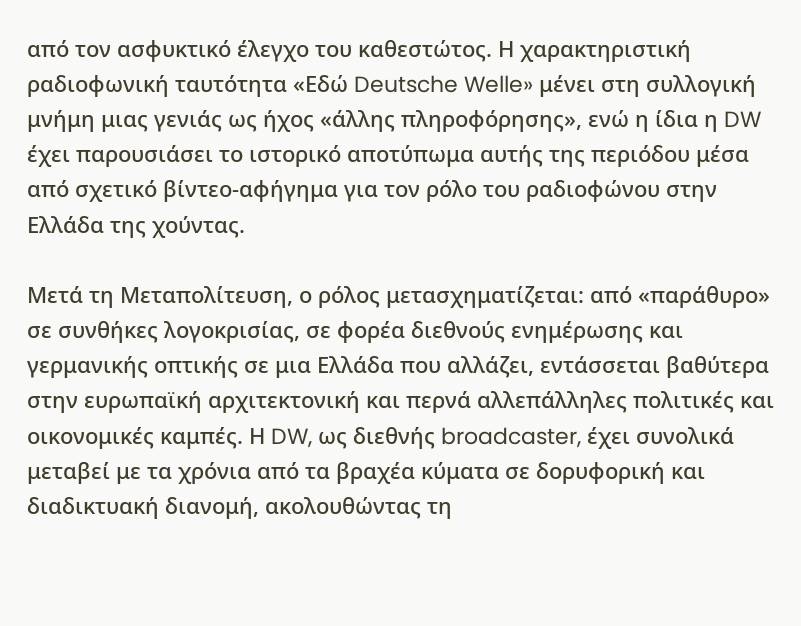από τον ασφυκτικό έλεγχο του καθεστώτος. Η χαρακτηριστική ραδιοφωνική ταυτότητα «Εδώ Deutsche Welle» μένει στη συλλογική μνήμη μιας γενιάς ως ήχος «άλλης πληροφόρησης», ενώ η ίδια η DW έχει παρουσιάσει το ιστορικό αποτύπωμα αυτής της περιόδου μέσα από σχετικό βίντεο-αφήγημα για τον ρόλο του ραδιοφώνου στην Ελλάδα της χούντας.

Μετά τη Μεταπολίτευση, ο ρόλος μετασχηματίζεται: από «παράθυρο» σε συνθήκες λογοκρισίας, σε φορέα διεθνούς ενημέρωσης και γερμανικής οπτικής σε μια Ελλάδα που αλλάζει, εντάσσεται βαθύτερα στην ευρωπαϊκή αρχιτεκτονική και περνά αλλεπάλληλες πολιτικές και οικονομικές καμπές. Η DW, ως διεθνής broadcaster, έχει συνολικά μεταβεί με τα χρόνια από τα βραχέα κύματα σε δορυφορική και διαδικτυακή διανομή, ακολουθώντας τη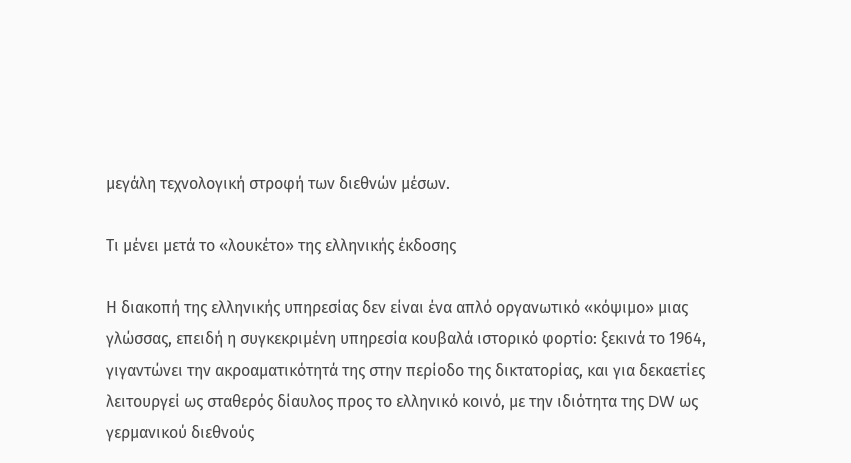μεγάλη τεχνολογική στροφή των διεθνών μέσων.

Τι μένει μετά το «λουκέτο» της ελληνικής έκδοσης

Η διακοπή της ελληνικής υπηρεσίας δεν είναι ένα απλό οργανωτικό «κόψιμο» μιας γλώσσας, επειδή η συγκεκριμένη υπηρεσία κουβαλά ιστορικό φορτίο: ξεκινά το 1964, γιγαντώνει την ακροαματικότητά της στην περίοδο της δικτατορίας, και για δεκαετίες λειτουργεί ως σταθερός δίαυλος προς το ελληνικό κοινό, με την ιδιότητα της DW ως γερμανικού διεθνούς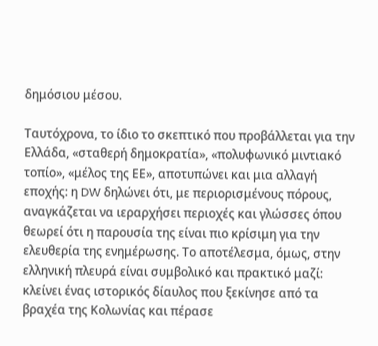δημόσιου μέσου.

Ταυτόχρονα, το ίδιο το σκεπτικό που προβάλλεται για την Ελλάδα, «σταθερή δημοκρατία», «πολυφωνικό μιντιακό τοπίο», «μέλος της ΕΕ», αποτυπώνει και μια αλλαγή εποχής: η DW δηλώνει ότι, με περιορισμένους πόρους, αναγκάζεται να ιεραρχήσει περιοχές και γλώσσες όπου θεωρεί ότι η παρουσία της είναι πιο κρίσιμη για την ελευθερία της ενημέρωσης. Το αποτέλεσμα, όμως, στην ελληνική πλευρά είναι συμβολικό και πρακτικό μαζί: κλείνει ένας ιστορικός δίαυλος που ξεκίνησε από τα βραχέα της Κολωνίας και πέρασε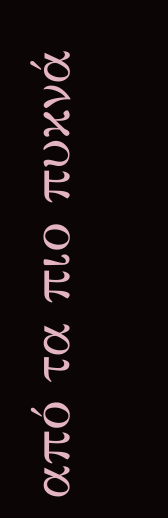από τα πιο πυκνά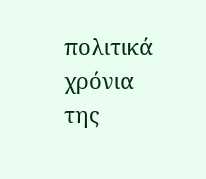πολιτικά χρόνια της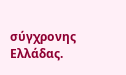σύγχρονης Ελλάδας.